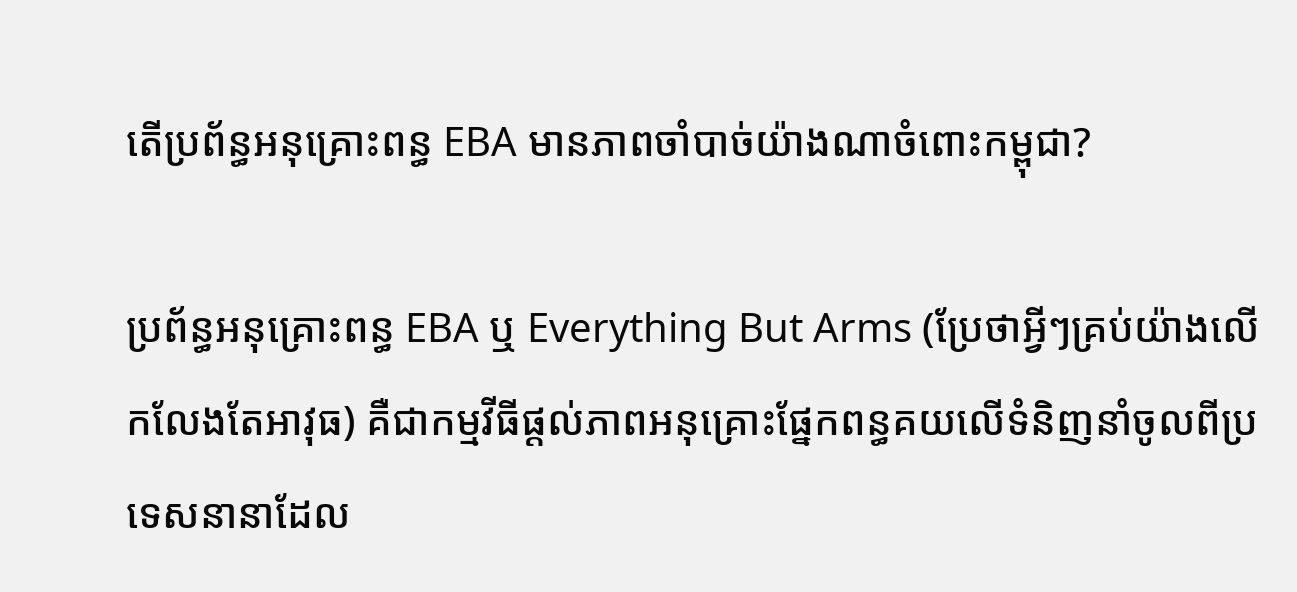តើប្រព័ន្ធអនុគ្រោះពន្ធ EBA មានភាពចាំបាច់យ៉ាងណាចំពោះកម្ពុជា?

ប្រព័ន្ធអនុគ្រោះពន្ធ EBA ឬ Everything But Arms (ប្រែថាអ្វីៗគ្រប់យ៉ាងលើកលែងតែអាវុធ) គឺជាកម្មវីធីផ្តល់ភាពអនុគ្រោះផ្នែកពន្ធគយលើទំនិញនាំចូលពីប្រទេសនានាដែល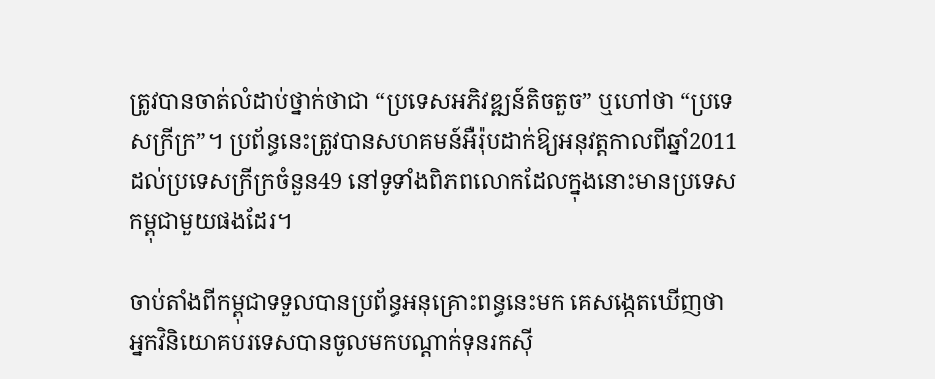ត្រូវបានចាត់លំដាប់ថ្នាក់ថាជា “ប្រទេសអភិវឌ្ឍន៍តិចតួច” ឬហៅថា “ប្រទេសក្រីក្រ”។ ប្រព័ន្ធនេះត្រូវបានសហគមន៍អឺរ៉ុបដាក់ឱ្យអនុវត្តកាលពីឆ្នាំ2011 ដល់ប្រទេសក្រីក្រចំនួន49 នៅទូទាំងពិភពលោកដែលក្នុងនោះមានប្រទេសកម្ពុជាមួយផងដែរ។

ចាប់តាំងពីកម្ពុជាទទួលបានប្រព័ន្ធអនុគ្រោះពន្ធនេះមក គេសង្កេតឃើញថា អ្នកវិនិយោគបរទេសបានចូលមកបណ្តាក់ទុនរកស៊ី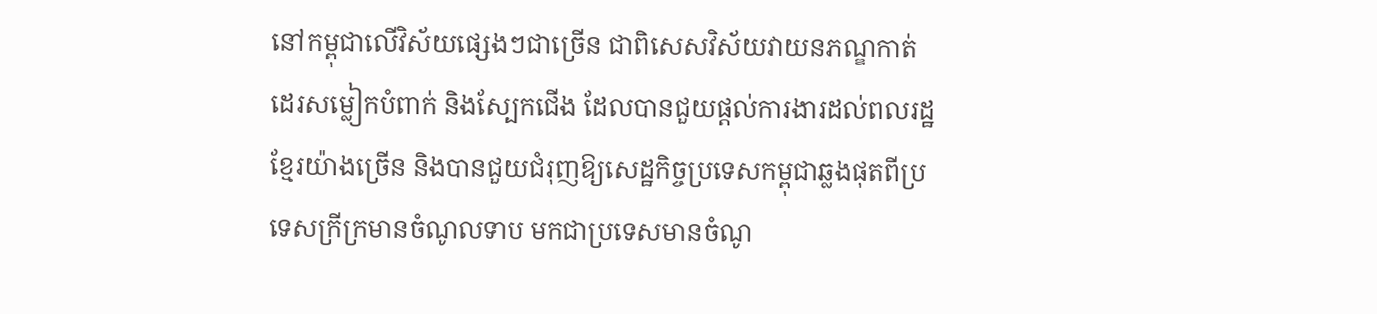នៅកម្ពុជាលើវិស័យផ្សេងៗជាច្រើន ជាពិសេសវិស័យវាយនភណ្ឌកាត់ដេរសម្លៀកបំពាក់ និងស្បែកជើង ដែលបានជួយផ្តល់ការងារដល់ពលរដ្ឋខ្មែរយ៉ាងច្រើន និងបានជួយជំរុញឱ្យសេដ្ឋកិច្ចប្រទេសកម្ពុជាឆ្លងផុតពីប្រទេសក្រីក្រមានចំណូលទាប មកជាប្រទេសមានចំណូ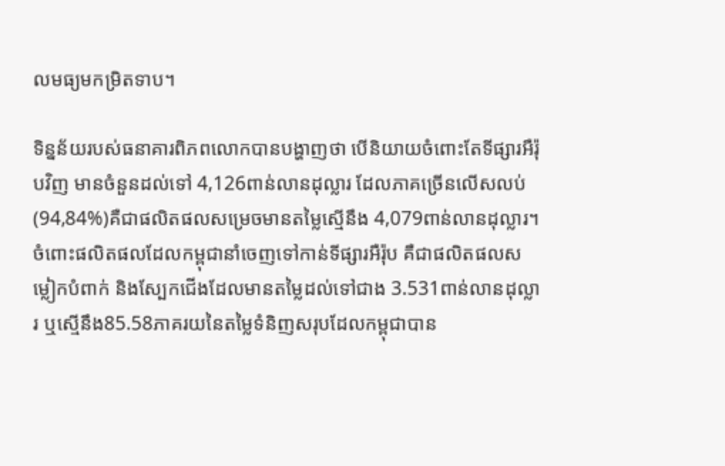លមធ្យមកម្រិតទាប។

ទិន្នន័យរបស់ធនាគារពិភពលោកបានបង្ហាញថា បើនិយាយចំពោះតែទីផ្សារអឺរ៉ុបវិញ មានចំនួនដល់ទៅ 4,126ពាន់លានដុល្លារ ដែលភាគច្រើនលើសលប់(94,84%)គឺជាផលិតផលសម្រេចមានតម្លៃស្មើនឹង 4,079ពាន់លានដុល្លារ។ ចំពោះផលិតផលដែលកម្ពុជានាំចេញទៅកាន់ទីផ្សារអឺរ៉ុប គឺជាផលិតផលសម្លៀកបំពាក់ និងស្បែកជើងដែលមានតម្លៃដល់ទៅជាង 3.531ពាន់លានដុល្លារ ឬស្មើនឹង85.58ភាគរយនៃតម្លៃទំនិញសរុបដែលកម្ពុជាបាន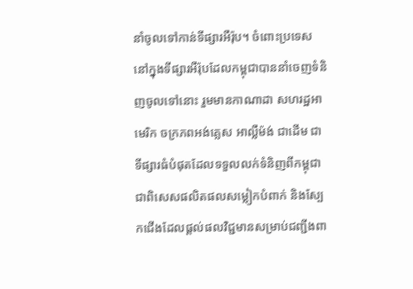នាំចូលទៅកាន់ទីផ្សារអឺរ៉ុប។ ចំពោះប្រទេសនៅក្នុងទីផ្សារអឺរ៉ុបដែលកម្ពុជាបាននាំចេញទំនិញចូលទៅនោះ រួមមានកាណាដា សហរដ្ឋអាមេរិក ចក្រភពអង់គ្លេស អាល្លឺម៉ង់ ជាដើម ជាទីផ្សារធំបំផុតដែលទទួលលក់ទំនិញពីកម្ពុជា ជាពិសេសផលិតផលសម្លៀកបំពាក់ និងស្បែកជើងដែលផ្តល់ផលវិជ្ជមានសម្រាប់ជញ្ជីងពា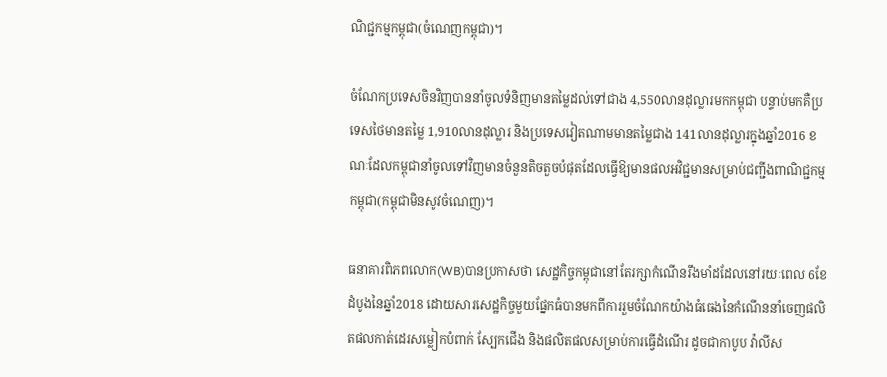ណិជ្ជកម្មកម្ពុជា(ចំណេញកម្ពុជា)។

ចំណែកប្រទេសចិនវិញបាននាំចូលទំនិញមានតម្លៃដល់ទៅជាង 4,550លានដុល្លារមកកម្ពុជា បន្ទាប់មកគឺប្រទេសថៃមានតម្លៃ 1,910លានដុល្លារ និងប្រទេសវៀតណាមមានតម្លៃជាង 141លានដុល្លារក្នុងឆ្នាំ2016 ខណៈដែលកម្ពុជានាំចូលទៅវិញមានចំនួនតិចតួចបំផុតដែលធ្វើឱ្យមានផលអវិជ្ជមានសម្រាប់ជញ្ជីងពាណិជ្ជកម្មកម្ពុជា(កម្ពុជាមិនសូវចំណេញ)។

ធនាគារពិភពលោក(WB)បានប្រកាសថា សេដ្ឋកិច្ចកម្ពុជានៅតែរក្សាកំណើនរឹងមាំដដែលនៅរយៈពេល 6ខែដំបូងនៃឆ្នាំ2018 ដោយសារសេដ្ឋកិច្ចមួយផ្នែកធំបានមកពីការរួមចំណែកយ៉ាងធំធេងនៃកំណើននាំចេញផលិតផលកាត់ដេរសម្លៀកបំពាក់ ស្បែកជើង និងផលិតផលសម្រាប់ការធ្វើដំណើរ ដូចជាកាបូប វ៉ាលីស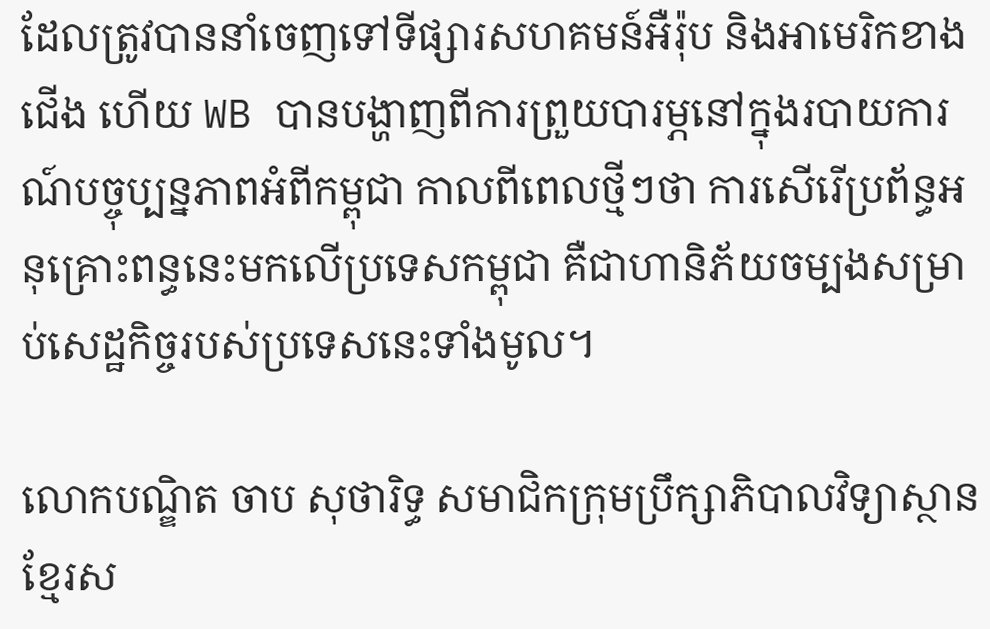ដែលត្រូវបាននាំចេញទៅទីផ្សារសហគមន៍អឺរ៉ុប និងអាមេរិកខាងជើង ហើយ WB បានបង្ហាញពីការព្រួយបារម្ភនៅក្នុងរបាយការណ៍បច្ចុប្បន្នភាពអំពីកម្ពុជា កាលពីពេលថ្មីៗថា ការសើរើប្រព័ន្ធអនុគ្រោះពន្ធនេះមកលើប្រទេសកម្ពុជា គឺជាហានិភ័យចម្បងសម្រាប់សេដ្ឋកិច្ចរបស់ប្រទេសនេះទាំងមូល។

លោកបណ្ឌិត ចាប សុថារិទ្ធ សមាជិកក្រុមប្រឹក្សាភិបាលវិទ្យាស្ថានខ្មែរស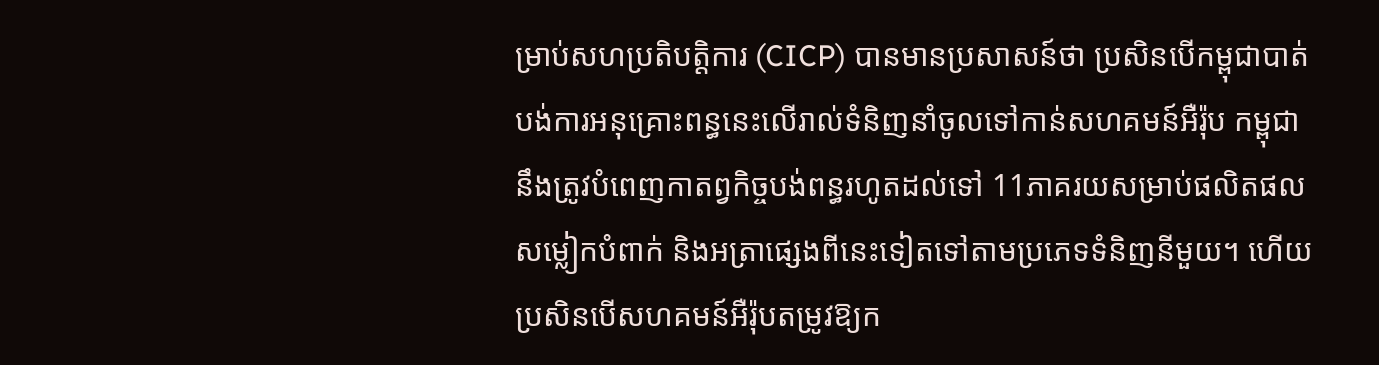ម្រាប់សហប្រតិបត្តិការ (CICP) បានមានប្រសាសន៍ថា ប្រសិនបើកម្ពុជាបាត់បង់ការអនុគ្រោះពន្ធនេះលើរាល់ទំនិញនាំចូលទៅកាន់សហគមន៍អឺរ៉ុប កម្ពុជានឹងត្រូវបំពេញកាតព្វកិច្ចបង់ពន្ធរហូតដល់ទៅ 11ភាគរយសម្រាប់ផលិតផលសម្លៀកបំពាក់ និងអត្រាផ្សេងពីនេះទៀតទៅតាមប្រភេទទំនិញនីមួយ។ ហើយប្រសិនបើសហគមន៍អឺរ៉ុបតម្រូវឱ្យក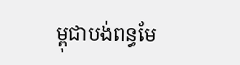ម្ពុជាបង់ពន្ធមែ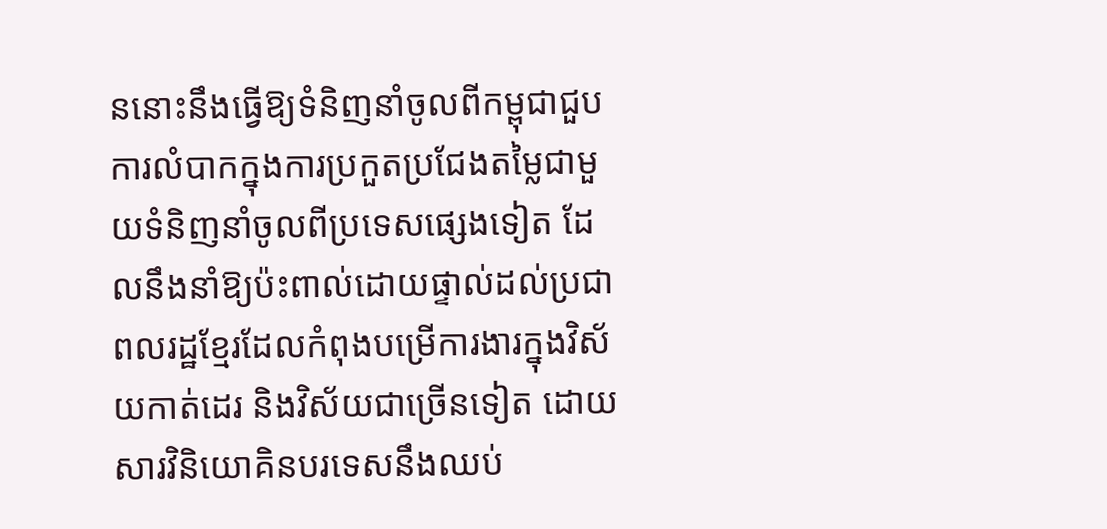ននោះនឹងធ្វើឱ្យទំនិញនាំចូលពីកម្ពុជាជួបការលំបាកក្នុងការប្រកួតប្រជែងតម្លៃជាមួយទំនិញនាំចូលពីប្រទេសផ្សេងទៀត ដែលនឹងនាំឱ្យប៉ះពាល់ដោយផ្ទាល់ដល់ប្រជាពលរដ្ឋខ្មែរដែលកំពុងបម្រើការងារក្នុងវិស័យកាត់ដេរ និងវិស័យជាច្រើនទៀត ដោយសារវិនិយោគិនបរទេសនឹងឈប់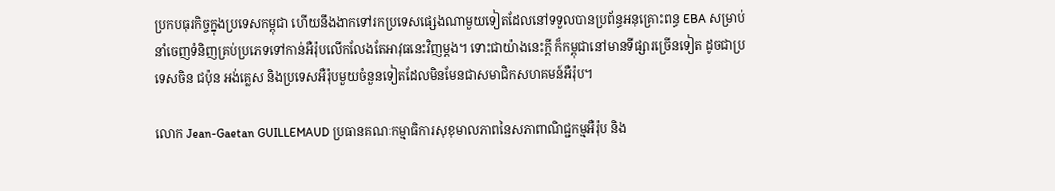ប្រកបធុរកិច្ចក្នុងប្រទេសកម្ពុជា ហើយនឹងងាកទៅរកប្រទេសផ្សេងណាមួយទៀតដែលនៅទទួលបានប្រព័ន្ធអនុគ្រោះពន្ធ EBA សម្រាប់នាំចេញទំនិញគ្រប់ប្រភេទទៅកាន់អឺរ៉ុបលើកលែងតែអាវុធនេះវិញម្ដង។ ទោះជាយ៉ាងនេះក្តី ក៏កម្ពុជានៅមានទីផ្សារច្រើនទៀត ដូចជាប្រទេសចិន ជប៉ុន អង់គ្លេស និងប្រទេសអឺរ៉ុបមួយចំនួនទៀតដែលមិនមែនជាសមាជិកសហគមន៍អឺរ៉ុប។

លោក Jean-Gaetan GUILLEMAUD ប្រធានគណៈកម្មាធិការសុខុមាលភាពនៃសភាពាណិជ្ជកម្មអឺរ៉ុប និង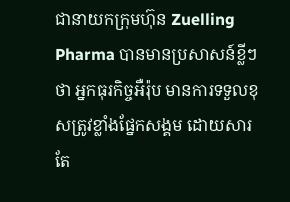ជានាយកក្រុមហ៊ុន Zuelling Pharma បានមានប្រសាសន៍ខ្លីៗថា អ្នកធុរកិច្ចអឺរ៉ុប មានការទទួលខុសត្រូវខ្លាំងផ្នែកសង្គម ដោយសារតែ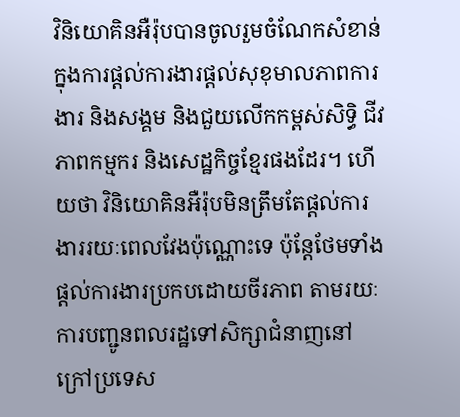វិនិយោគិនអឺរ៉ុបបានចូលរួមចំណែកសំខាន់ក្នុងការផ្តល់ការងារផ្តល់សុខុមាលភាពការងារ និងសង្គម និងជួយលើកកម្ពស់សិទ្ធិ ជីវភាពកម្មករ និងសេដ្ឋកិច្ចខ្មែរផងដែរ។ ហើយថា វិនិយោគិនអឺរ៉ុបមិនត្រឹមតែផ្តល់ការងាររយៈពេលវែងប៉ុណ្ណោះទេ ប៉ុន្តែថែមទាំងផ្តល់ការងារប្រកបដោយចីរភាព តាមរយៈការបញ្ជូនពលរដ្ឋទៅសិក្សាជំនាញនៅក្រៅប្រទេស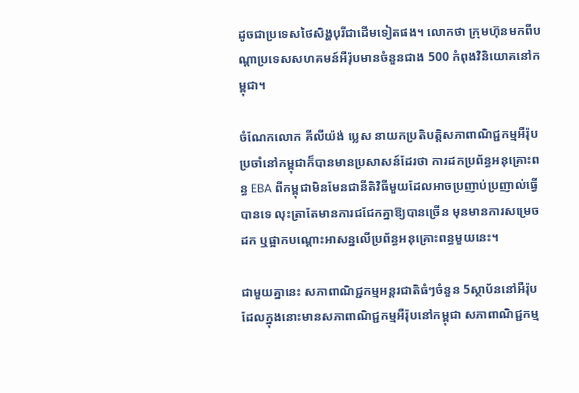ដូចជាប្រទេសថៃសិង្ហបុរីជាដើមទៀតផង។ លោកថា ក្រុមហ៊ុនមកពីបណ្តាប្រទេសសហគមន៍អឺរ៉ុបមានចំនួនជាង 500 កំពុងវិនិយោគនៅកម្ពុជា។

ចំណែកលោក គីលីយ៉ង់ ប្លេស នាយកប្រតិបត្តិសភាពាណិជ្ជកម្មអឺរ៉ុបប្រចាំនៅកម្ពុជាក៏បានមានប្រសាសន៍ដែរថា ការដកប្រព័ន្ធអនុគ្រោះពន្ធ EBA ពីកម្ពុជាមិនមែនជានីតិវិធីមួយដែលអាចប្រញាប់ប្រញាល់ធ្វើបានទេ លុះត្រាតែមានការជជែកគ្នាឱ្យបានច្រើន មុនមានការសម្រេចដក ឬផ្អាកបណ្តោះអាសន្នលើប្រព័ន្ធអនុគ្រោះពន្ធមួយនេះ។

ជាមួយគ្នានេះ សភាពាណិជ្ជកម្មអន្តរជាតិធំៗចំនួន 5ស្ថាប័ននៅអឺរ៉ុប ដែលក្នុងនោះមានសភាពាណិជ្ជកម្មអឺរ៉ុបនៅកម្ពុជា សភាពាណិជ្ជកម្ម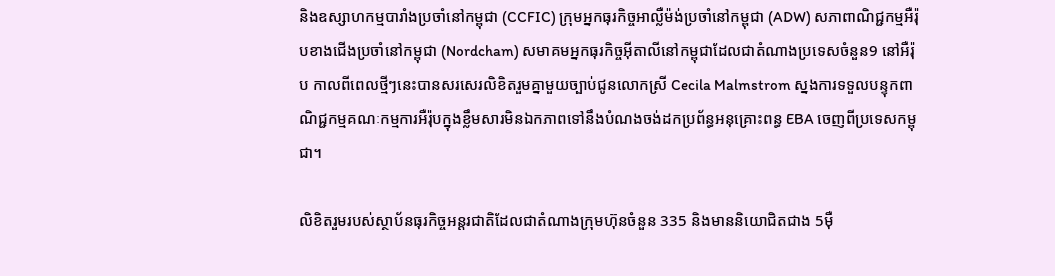និងឧស្សាហកម្មបារាំងប្រចាំនៅកម្ពុជា (CCFIC) ក្រុមអ្នកធុរកិច្ចអាល្លឺម៉ង់ប្រចាំនៅកម្ពុជា (ADW) សភាពាណិជ្ជកម្មអឺរ៉ុបខាងជើងប្រចាំនៅកម្ពុជា (Nordcham) សមាគមអ្នកធុរកិច្ចអុីតាលីនៅកម្ពុជាដែលជាតំណាងប្រទេសចំនួន9 នៅអឺរ៉ុប កាលពីពេលថ្មីៗនេះបានសរសេរលិខិតរួមគ្នាមួយច្បាប់ជូនលោកស្រី Cecila Malmstrom ស្នងការទទួលបន្ទុកពាណិជ្ជកម្មគណៈកម្មការអឺរ៉ុបក្នុងខ្លឹមសារមិនឯកភាពទៅនឹងបំណងចង់ដកប្រព័ន្ធអនុគ្រោះពន្ធ EBA ចេញពីប្រទេសកម្ពុជា។

លិខិតរួមរបស់ស្ថាប័នធុរកិច្ចអន្តរជាតិដែលជាតំណាងក្រុមហ៊ុនចំនួន 335 និងមាននិយោជិតជាង 5ម៉ឺ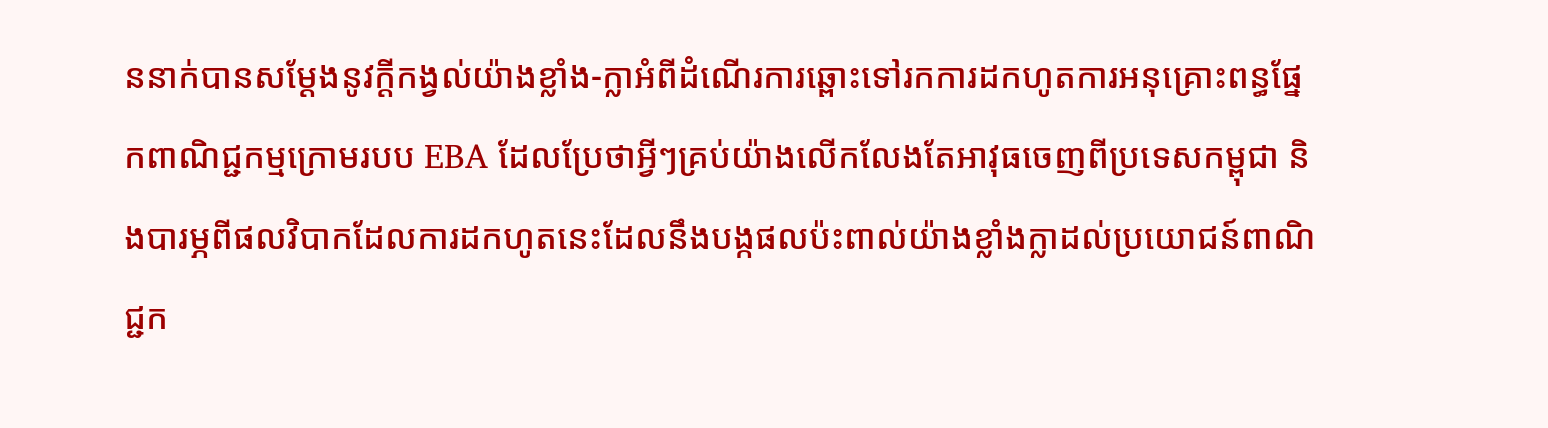ននាក់បានសម្តែងនូវក្តីកង្វល់យ៉ាងខ្លាំង-ក្លាអំពីដំណើរការឆ្ពោះទៅរកការដកហូតការអនុគ្រោះពន្ធផ្នែកពាណិជ្ជកម្មក្រោមរបប EBA ដែលប្រែថាអ្វីៗគ្រប់យ៉ាងលើកលែងតែអាវុធចេញពីប្រទេសកម្ពុជា និងបារម្ភពីផលវិបាកដែលការដកហូតនេះដែលនឹងបង្កផលប៉ះពាល់យ៉ាងខ្លាំងក្លាដល់ប្រយោជន៍ពាណិជ្ជក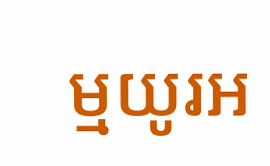ម្មយូរអ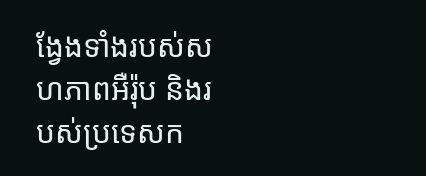ង្វែងទាំងរបស់សហភាពអឺរ៉ុប និងរបស់ប្រទេសក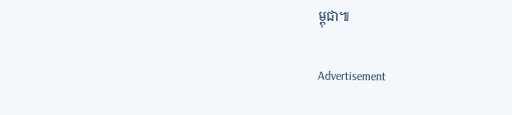ម្ពុជា៕

Advertisement